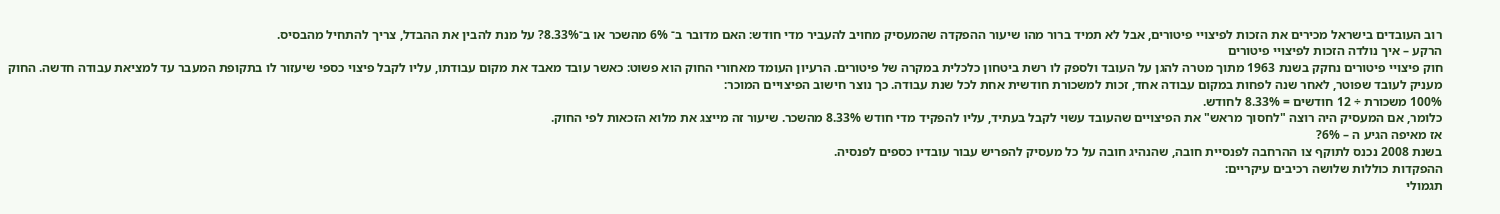רוב העובדים בישראל מכירים את הזכות לפיצויי פיטורים, אבל לא תמיד ברור מהו שיעור ההפקדה שהמעסיק מחויב להעביר מדי חודש: האם מדובר ב־ 6% מהשכר או ב־8.33%? על מנת להבין את ההבדל, צריך להתחיל מהבסיס.
הרקע – איך נולדה הזכות לפיצויי פיטורים
חוק פיצויי פיטורים נחקק בשנת 1963 מתוך מטרה להגן על העובד ולספק לו רשת ביטחון כלכלית במקרה של פיטורים. הרעיון העומד מאחורי החוק הוא פשוט: כאשר עובד מאבד את מקום עבודתו, עליו לקבל פיצוי כספי שיעזור לו בתקופת המעבר עד למציאת עבודה חדשה. החוק מעניק לעובד שפוטר, לאחר שנה לפחות במקום עבודה אחד, זכות למשכורת חודשית אחת לכל שנת עבודה. כך נוצר חישוב הפיצויים המוכר:
100% משכורת ÷ 12 חודשים = 8.33% לחודש.
כלומר, אם המעסיק היה רוצה "לחסוך מראש" את הפיצויים שהעובד עשוי לקבל בעתיד, עליו להפקיד מדי חודש 8.33% מהשכר. שיעור זה מייצג את מלוא הזכאות לפי החוק.
אז מאיפה הגיע ה – 6%?
בשנת 2008 נכנס לתוקף צו ההרחבה לפנסיית חובה, שהנהיג חובה על כל מעסיק להפריש עבור עובדיו כספים לפנסיה.
ההפקדות כוללות שלושה רכיבים עיקריים:
תגמולי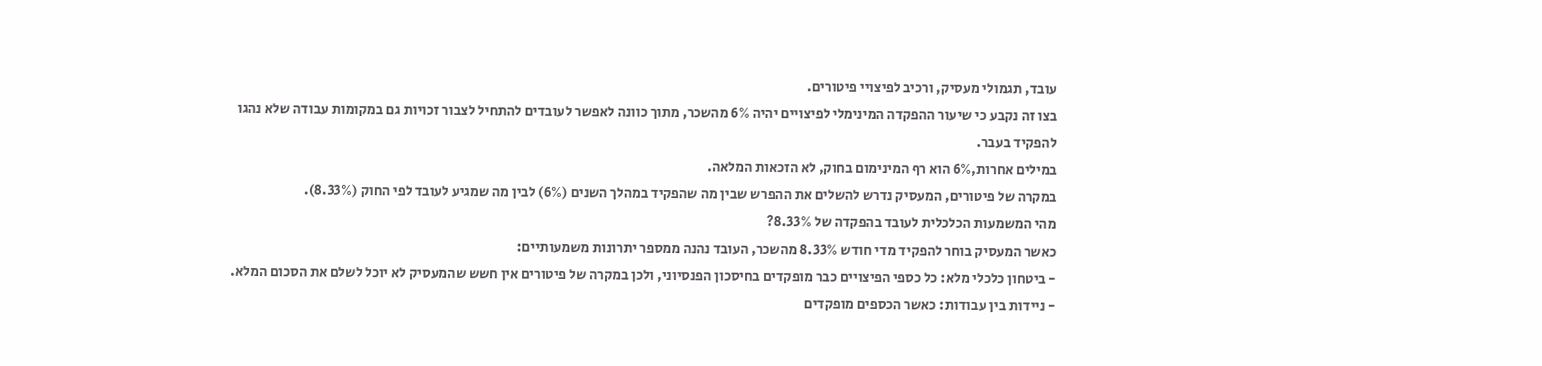עובד, תגמולי מעסיק, ורכיב לפיצויי פיטורים.
בצו זה נקבע כי שיעור ההפקדה המינימלי לפיצויים יהיה 6% מהשכר, מתוך כוונה לאפשר לעובדים להתחיל לצבור זכויות גם במקומות עבודה שלא נהגו להפקיד בעבר.
במילים אחרות,6% הוא רף המינימום בחוק, לא הזכאות המלאה.
במקרה של פיטורים, המעסיק נדרש להשלים את ההפרש שבין מה שהפקיד במהלך השנים (6%) לבין מה שמגיע לעובד לפי החוק (8.33%).
מהי המשמעות הכלכלית לעובד בהפקדה של 8.33%?
כאשר המעסיק בוחר להפקיד מדי חודש 8.33% מהשכר, העובד נהנה ממספר יתרונות משמעותיים:
- ביטחון כלכלי מלא: כל כספי הפיצויים כבר מופקדים בחיסכון הפנסיוני, ולכן במקרה של פיטורים אין חשש שהמעסיק לא יוכל לשלם את הסכום המלא.
- ניידות בין עבודות: כאשר הכספים מופקדים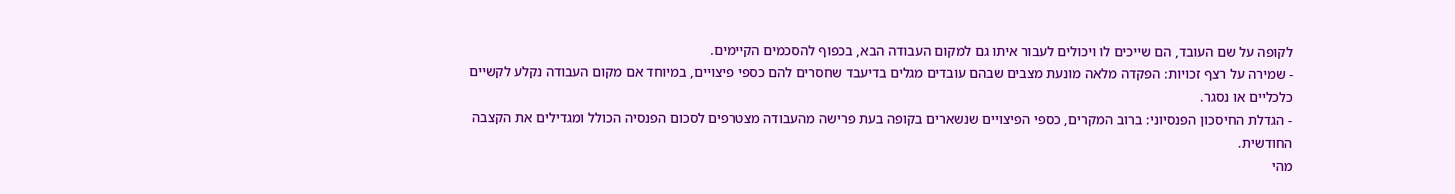לקופה על שם העובד, הם שייכים לו ויכולים לעבור איתו גם למקום העבודה הבא, בכפוף להסכמים הקיימים.
- שמירה על רצף זכויות: הפקדה מלאה מונעת מצבים שבהם עובדים מגלים בדיעבד שחסרים להם כספי פיצויים, במיוחד אם מקום העבודה נקלע לקשיים כלכליים או נסגר.
- הגדלת החיסכון הפנסיוני: ברוב המקרים, כספי הפיצויים שנשארים בקופה בעת פרישה מהעבודה מצטרפים לסכום הפנסיה הכולל ומגדילים את הקצבה החודשית.
מהי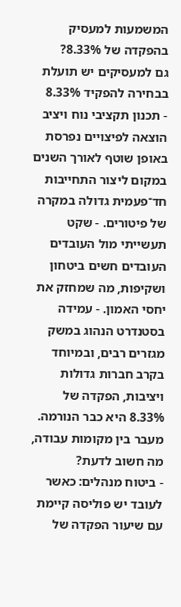המשמעות למעסיק בהפקדה של 8.33%?
גם למעסיקים יש תועלת בבחירה להפקיד 8.33%
- תכנון תקציבי נוח ויציב
הוצאה לפיצויים נפרסת באופן שוטף לאורך השנים במקום ליצור התחייבות חד־פעמית גדולה במקרה של פיטורים. - שקט תעשייתי מול העובדים
העובדים חשים ביטחון ושקיפות, מה שמחזק את יחסי האמון. - עמידה בסטנדרט הנהוג במשק
מגזרים רבים, ובמיוחד בקרב חברות גדולות ויציבות, הפקדה של 8.33% היא כבר הנורמה.
מעבר בין מקומות עבודה, מה חשוב לדעת?
- ביטוח מנהלים: כאשר לעובד יש פוליסה קיימת עם שיעור הפקדה של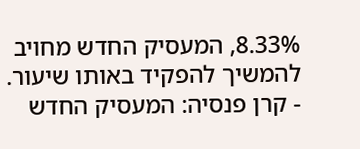8.33%, המעסיק החדש מחויב להמשיך להפקיד באותו שיעור.
- קרן פנסיה: המעסיק החדש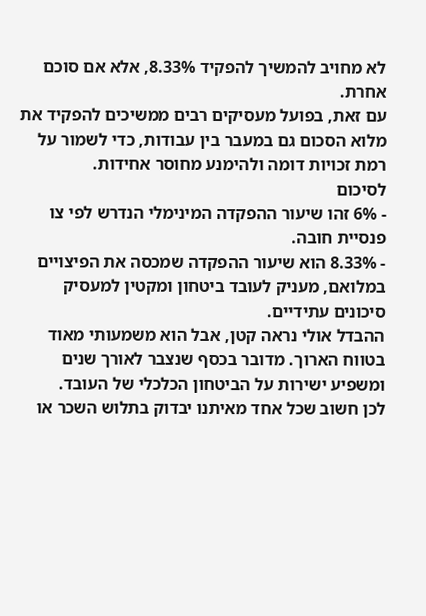לא מחויב להמשיך להפקיד 8.33%, אלא אם סוכם אחרת.
עם זאת, בפועל מעסיקים רבים ממשיכים להפקיד את מלוא הסכום גם במעבר בין עבודות, כדי לשמור על רמת זכויות דומה ולהימנע מחוסר אחידות.
לסיכום
- 6% זהו שיעור ההפקדה המינימלי הנדרש לפי צו פנסיית חובה.
- 8.33% הוא שיעור ההפקדה שמכסה את הפיצויים במלואם, מעניק לעובד ביטחון ומקטין למעסיק סיכונים עתידיים.
ההבדל אולי נראה קטן, אבל הוא משמעותי מאוד בטווח הארוך. מדובר בכסף שנצבר לאורך שנים ומשפיע ישירות על הביטחון הכלכלי של העובד.
לכן חשוב שכל אחד מאיתנו יבדוק בתלוש השכר או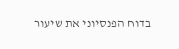בדוח הפנסיוני את שיעור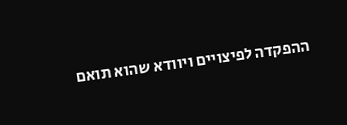ההפקדה לפיצויים ויוודא שהוא תואם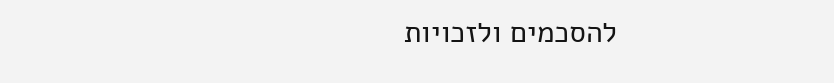להסכמים ולזכויות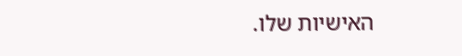האישיות שלו.